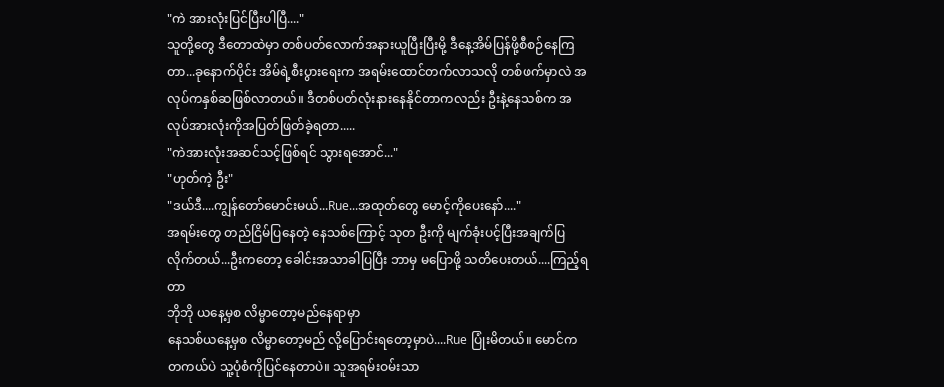"ကဲ အားလုံးပြင်ပြီးပါပြီ...."
သူတို့တွေ ဒီတောထဲမှာ တစ်ပတ်လောက်အနားယူပြီးပြီးမို့ ဒီနေ့အိမ်ပြန်ဖို့စီစဉ်နေကြတာ...ခုနောက်ပိုင်း အိမ်ရဲ့စီးပွားရေးက အရမ်းထောင်တက်လာသလို တစ်ဖက်မှာလဲ အလုပ်ကနှစ်ဆဖြစ်လာတယ်။ ဒီတစ်ပတ်လုံးနားနေနိုင်တာကလည်း ဦးနဲ့နေသစ်က အလုပ်အားလုံးကိုအပြတ်ဖြတ်ခဲ့ရတာ.....
"ကဲအားလုံးအဆင်သင့်ဖြစ်ရင် သွားရအောင်..."
"ဟုတ်ကဲ့ ဦး"
"ဒယ်ဒီ....ကျွန်တော်မောင်းမယ်...Rue...အထုတ်တွေ မောင့်ကိုပေးနော်...."
အရမ်းတွေ တည်ငြိမ်ပြနေတဲ့ နေသစ်ကြောင့် သုတ ဦးကို မျက်ခုံးပင့်ပြီးအချက်ပြလိုက်တယ်...ဦးကတော့ ခေါင်းအသာခါပြပြီး ဘာမှ မပြောဖို့ သတိပေးတယ်....ကြည့်ရတာ
ဘိုဘို ယနေ့မှစ လိမ္မာတော့မည်နေရာမှာ
နေသစ်ယနေ့မှစ လိမ္မာတော့မည် လို့ပြောင်းရတော့မှာပဲ....Rue ပြုံးမိတယ်။ မောင်က တကယ်ပဲ သူ့ပုံစံကိုပြင်နေတာပဲ။ သူအရမ်းဝမ်းသာ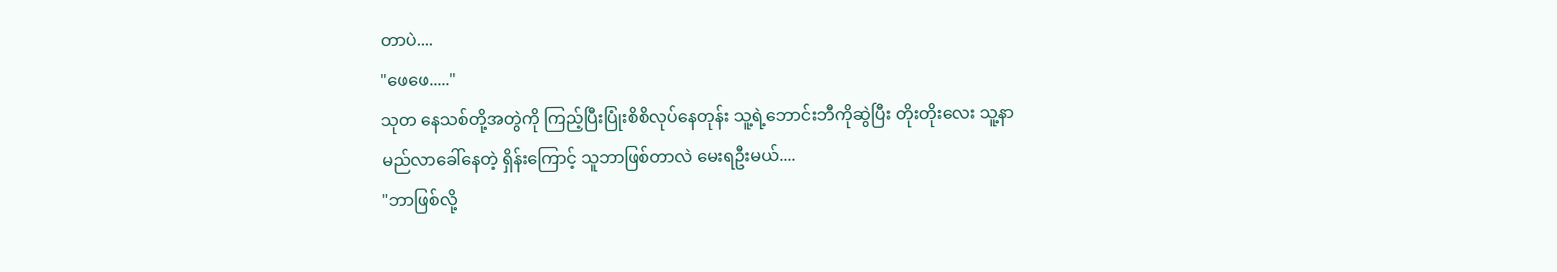တာပဲ....
"ဖေဖေ....."
သုတ နေသစ်တို့အတွဲကို ကြည့်ပြီးပြုံးစိစိလုပ်နေတုန်း သူ့ရဲ့ဘောင်းဘီကိုဆွဲပြီး တိုးတိုးလေး သူ့နာမည်လာခေါ်နေတဲ့ ရှိန်းကြောင့် သူဘာဖြစ်တာလဲ မေးရဦးမယ်....
"ဘာဖြစ်လို့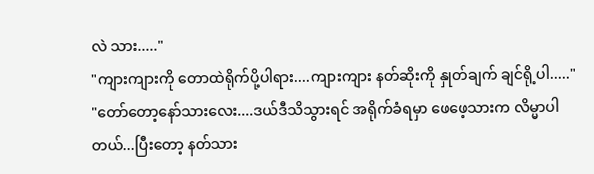လဲ သား....."
"ကျားကျားကို တောထဲရိုက်ပို့ပါရား....ကျားကျား နတ်ဆိုးကို နှုတ်ချက် ချင်ရို့ပါ....."
"တော်တော့နော်သားလေး....ဒယ်ဒီသိသွားရင် အရိုက်ခံရမှာ ဖေဖေ့သားက လိမ္မာပါတယ်...ပြီးတော့ နတ်သား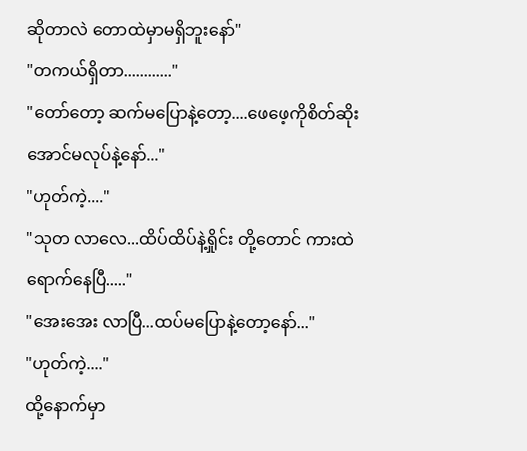ဆိုတာလဲ တောထဲမှာမရှိဘူးနော်"
"တကယ်ရှိတာ............"
"တော်တော့ ဆက်မပြောနဲ့တော့....ဖေဖေ့ကိုစိတ်ဆိုးအောင်မလုပ်နဲ့နော်..."
"ဟုတ်ကဲ့...."
"သုတ လာလေ...ထိပ်ထိပ်နဲ့ရှိုင်း တို့တောင် ကားထဲရောက်နေပြီ....."
"အေးအေး လာပြီ...ထပ်မပြောနဲ့တော့နော်..."
"ဟုတ်ကဲ့...."
ထို့နောက်မှာ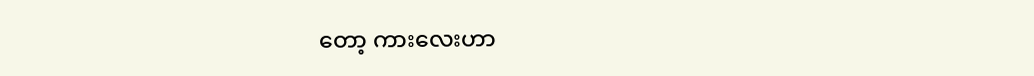တော့ ကားလေးဟာ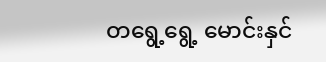တရွေ့ရွေ့ မောင်းနှင်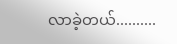လာခဲ့တယ်..........